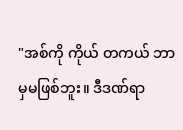"အစ်ကို ကိုယ် တကယ် ဘာမှမဖြစ်ဘူး။ ဒီဒဏ်ရာ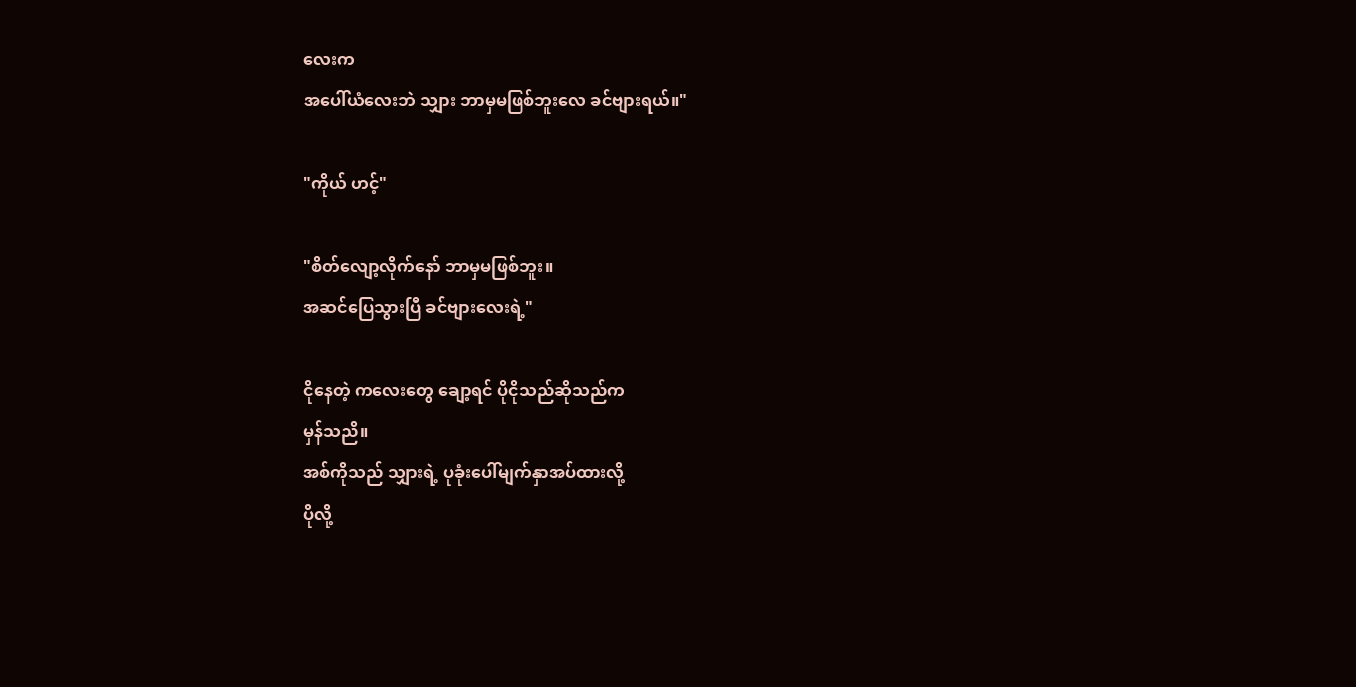လေးက
အပေါ်ယံလေးဘဲ သျှား ဘာမှမဖြစ်ဘူးလေ ခင်ဗျားရယ်။"

"ကိုယ် ဟင့်"

"စိတ်လျော့လိုက်နော် ဘာမှမဖြစ်ဘူး။
အဆင်ပြေသွားပြီ ခင်ဗျားလေးရဲ့"

ငိုနေတဲ့ ကလေးတွေ ချော့ရင် ပိုငိုသည်ဆိုသည်က
မှန်သညိ။
အစ်ကိုသည် သျှားရဲ့ ပုခုံးပေါ်မျက်နှာအပ်ထားလို့
ပိုလို့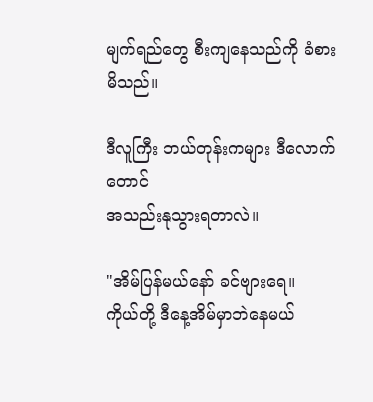မျက်ရည်တွေ စီးကျနေသည်ကို ခံစားမိသည်။

ဒီလူကြီး ဘယ်တုန်းကများ ဒီလောက်တောင်
အသည်းနုသွားရတာလဲ။

"အိမ်ပြန်မယ်နော် ခင်ဗျားရေ။
ကိုယ်တို့ ဒီနေ့အိမ်မှာဘဲနေမယ်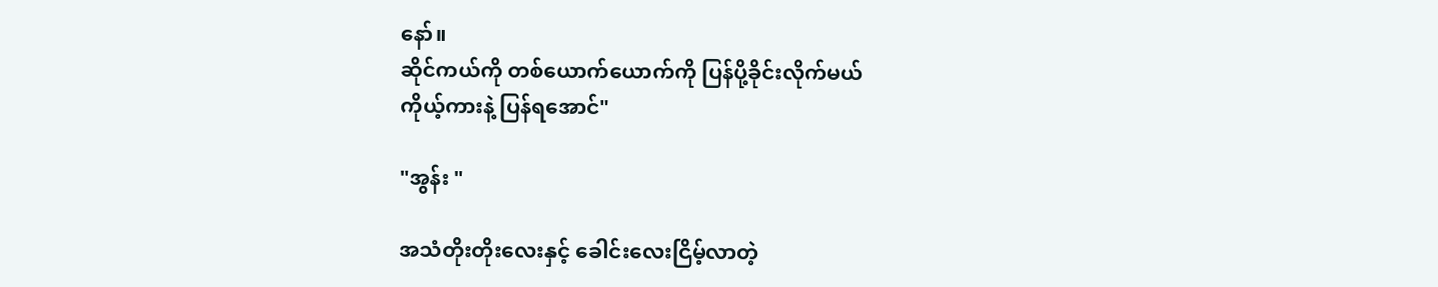နော်။
ဆိုင်ကယ်ကို တစ်ယောက်ယောက်ကို ပြန်ပို့ခိုင်းလိုက်မယ်
ကိုယ့်ကားနဲ့ ပြန်ရအောင်"

"အွန်း "

အသံတိုးတိုးလေးနှင့် ခေါင်းလေးငြိမ့်လာတဲ့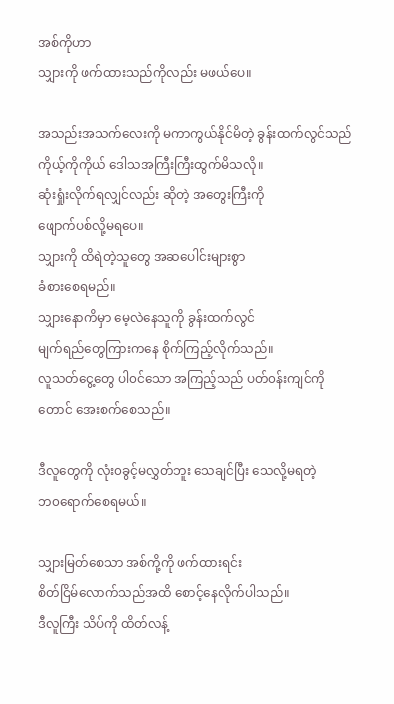အစ်ကိုဟာ
သျှားကို ဖက်ထားသည်ကိုလည်း မဖယ်ပေ။

အသည်းအသက်လေးကို မကာကွယ်နိုင်မိတဲ့ ခွန်းထက်လွင်သည်
ကိုယ့်ကိုကိုယ် ဒေါသအကြီးကြီးထွက်မိသလို။
ဆုံးရှုံးလိုက်ရလျှင်လည်း ဆိုတဲ့ အတွေးကြီးကို
ဖျောက်ပစ်လို့မရပေ။
သျှားကို ထိရဲတဲ့သူတွေ အဆပေါင်းများစွာ
ခံစားစေရမည်။
သျှားနောကိမှာ မေ့လဲနေသူကို ခွန်းထက်လွင်
မျက်ရည်တွေကြားကနေ စိုက်ကြည့်လိုက်သည်။
လူသတ်ငွေ့တွေ ပါ၀င်သော အကြည့်သည် ပတ်၀န်းကျင်ကိုတောင် အေးစက်စေသည်။

ဒီလူတွေကို လုံး၀ခွင့်မလွှတ်ဘူး သေချင်ပြီး သေလို့မရတဲ့
ဘ၀ရောက်စေရမယ်။

သျှားမြတ်စေသာ အစ်ကို့ကို ဖက်ထားရင်း
စိတ်ငြိမ်လောက်သည်အထိ စောင့်နေလိုက်ပါသည်။
ဒီလူကြီး သိပ်ကို ထိတ်လန့်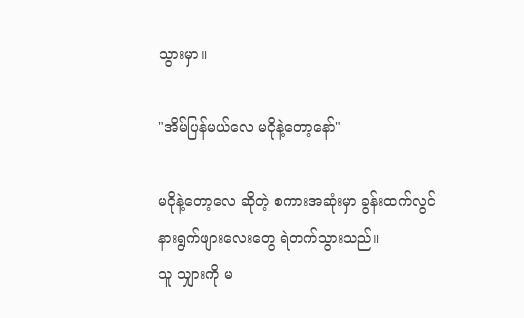သွားမှာ။

"အိမ်ပြန်မယ်လေ မငိုနဲ့တော့နော်"

မငိုနဲ့တော့လေ ဆိုတဲ့ စကားအဆုံးမှာ ခွန်းထက်လွင်
နားရွက်ဖျားလေးတွေ ရဲတက်သွားသည်။
သူ သျှားကို မ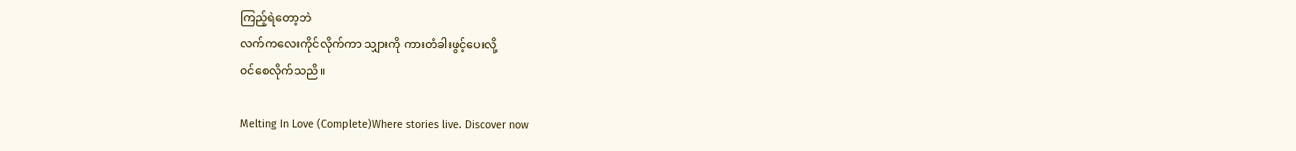ကြည့်ရဲတော့ဘဲ
လက်ကလေးကိုင်လိုက်ကာ သျှားကို ကားတံခါးဖွင့်ပေးလို့
၀င်စေလိုက်သညိ။

Melting In Love (Complete)Where stories live. Discover now